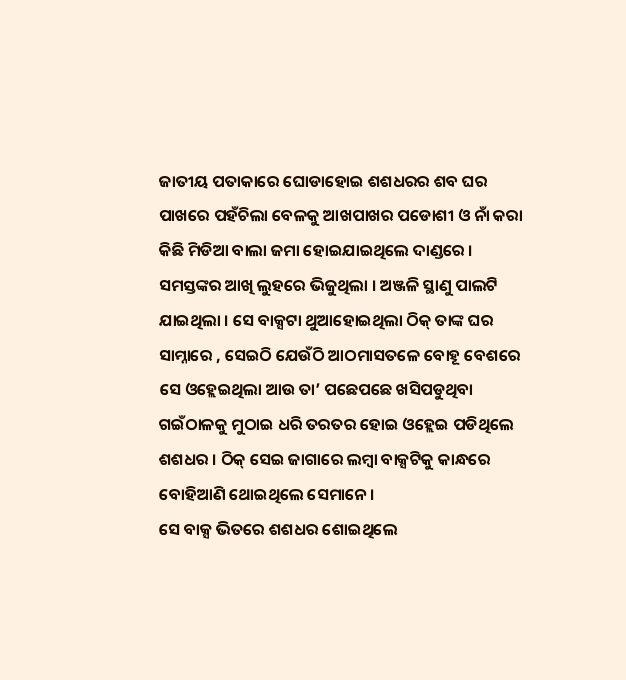ଜାତୀୟ ପତାକାରେ ଘୋଡାହୋଇ ଶଶଧରର ଶବ ଘର ପାଖରେ ପହଁଚିଲା ବେଳକୁ ଆଖପାଖର ପଡୋଶୀ ଓ ନାଁ କରା କିଛି ମିଡିଆ ବାଲା ଜମା ହୋଇଯାଇଥିଲେ ଦାଣ୍ଡରେ । ସମସ୍ତଙ୍କର ଆଖି ଲୁହରେ ଭିଜୁଥିଲା । ଅଞ୍ଜଳି ସ୍ଥାଣୁ ପାଲଟି ଯାଇଥିଲା । ସେ ବାକ୍ସଟା ଥୁଆହୋଇଥିଲା ଠିକ୍ ତାଙ୍କ ଘର ସାମ୍ନାରେ , ସେଇଠି ଯେଉଁଠି ଆଠମାସତଳେ ବୋହୂ ବେଶରେ ସେ ଓହ୍ଲେଇଥିଲା ଆଉ ତା’ ପଛେପଛେ ଖସିପଡୁଥିବା ଗଇଁଠାଳକୁ ମୁଠାଇ ଧରି ତରତର ହୋଇ ଓହ୍ଲେଇ ପଡିଥିଲେ ଶଶଧର । ଠିକ୍ ସେଇ ଜାଗାରେ ଲମ୍ବା ବାକ୍ସଟିକୁ କାନ୍ଧରେ ବୋହିଆଣି ଥୋଇଥିଲେ ସେମାନେ।
ସେ ବାକ୍ସ ଭିତରେ ଶଶଧର ଶୋଇଥିଲେ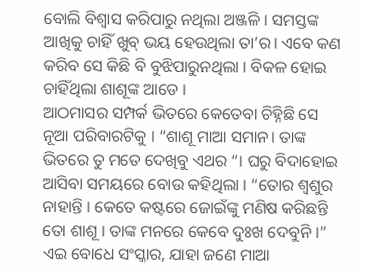ବୋଲି ବିଶ୍ଵାସ କରିପାରୁ ନଥିଲା ଅଞ୍ଜଳି । ସମସ୍ତଙ୍କ ଆଖିକୁ ଚାହିଁ ଖୁବ୍ ଭୟ ହେଉଥିଲା ତା’ର। ଏବେ କଣ କରିବ ସେ କିଛି ବି ବୁଝିପାରୁନଥିଲା । ବିକଳ ହୋଇ ଚାହିଁଥିଲା ଶାଶୂଙ୍କ ଆଡେ ।
ଆଠମାସର ସମ୍ପର୍କ ଭିତରେ କେତେବା ଚିହ୍ନିଛି ସେ ନୂଆ ପରିବାରଟିକୁ । “ଶାଶୂ ମାଆ ସମାନ। ତାଙ୍କ ଭିତରେ ତୁ ମତେ ଦେଖିବୁ ଏଥର “। ଘରୁ ବିଦାହୋଇ ଆସିବା ସମୟରେ ବୋଉ କହିଥିଲା । “ତୋର ଶ୍ୱଶୁର ନାହାନ୍ତି । କେତେ କଷ୍ଟରେ ଜୋଇଁଙ୍କୁ ମଣିଷ କରିଛନ୍ତି ତୋ ଶାଶୂ । ତାଙ୍କ ମନରେ କେବେ ଦୁଃଖ ଦେବୁନି ।” ଏଇ ବୋଧେ ସଂସ୍କାର, ଯାହା ଜଣେ ମାଆ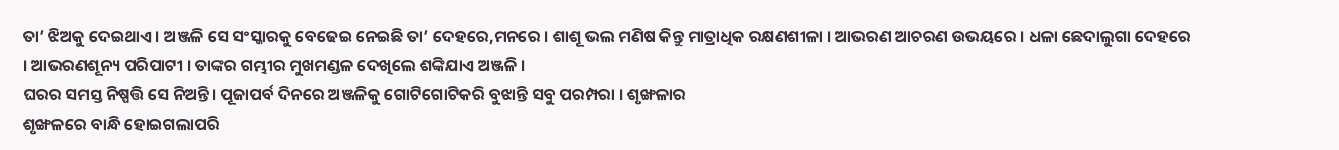ତା’ ଝିଅକୁ ଦେଇଥାଏ । ଅଞ୍ଜଳି ସେ ସଂସ୍କାରକୁ ବେଢେଇ ନେଇଛି ତା’ ଦେହରେ,ମନରେ । ଶାଶୂ ଭଲ ମଣିଷ କିନ୍ତୁ ମାତ୍ରାଧିକ ରକ୍ଷଣଶୀଳା । ଆଭରଣ ଆଚରଣ ଉଭୟରେ । ଧଳା ଛେଦାଲୁଗା ଦେହରେ । ଆଭରଣଶୂନ୍ୟ ପରିପାଟୀ । ତାଙ୍କର ଗମ୍ଭୀର ମୁଖମଣ୍ଡଳ ଦେଖିଲେ ଶଙ୍କିଯାଏ ଅଞ୍ଜଳି ।
ଘରର ସମସ୍ତ ନିଷ୍ପତ୍ତି ସେ ନିଅନ୍ତି। ପୂଜାପର୍ବ ଦିନରେ ଅଞ୍ଜଳିକୁ ଗୋଟିଗୋଟିକରି ବୁଝାନ୍ତି ସବୁ ପରମ୍ପରା । ଶୃଙ୍ଖଳାର
ଶୃଙ୍ଖଳରେ ବାନ୍ଧି ହୋଇଗଲାପରି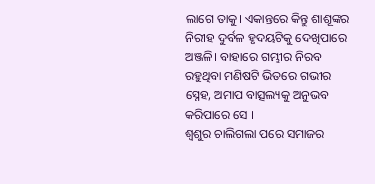ଲାଗେ ତାକୁ। ଏକାନ୍ତରେ କିନ୍ତୁ ଶାଶୂଙ୍କର ନିରୀହ ଦୁର୍ବଳ ହୃଦୟଟିକୁ ଦେଖିପାରେ ଅଞ୍ଜଳି। ବାହାରେ ଗମ୍ଭୀର ନିରବ ରହୁଥିବା ମଣିଷଟି ଭିତରେ ଗଭୀର ସ୍ନେହ, ଅମାପ ବାତ୍ସଲ୍ୟକୁ ଅନୁଭବ କରିପାରେ ସେ ।
ଶ୍ୱଶୁର ଚାଲିଗଲା ପରେ ସମାଜର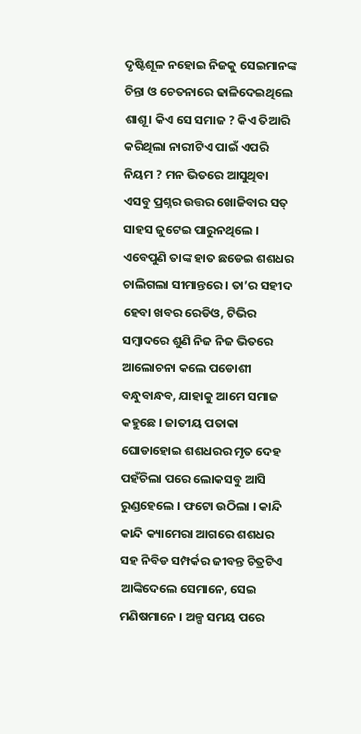ଦୃଷ୍ଟିଶୂଳ ନହୋଇ ନିଜକୁ ସେଇମାନଙ୍କ ଚିନ୍ତା ଓ ଚେତନାରେ ଢାଳିଦେଇଥିଲେ ଶାଶୂ। କିଏ ସେ ସମାଜ ? କିଏ ତିଆରି କରିଥିଲା ନାରୀଟିଏ ପାଇଁ ଏପରି ନିୟମ ? ମନ ଭିତରେ ଆସୁଥିବା ଏସବୁ ପ୍ରଶ୍ନର ଉତ୍ତର ଖୋଜିବାର ସତ୍ ସାହସ ଜୁଟେଇ ପାରୁନଥିଲେ । ଏବେପୁଣି ତାଙ୍କ ହାତ ଛଡେଇ ଶଶଧର ଚାଲିଗଲା ସୀମାନ୍ତରେ । ତା’ର ସହୀଦ ହେବା ଖବର ରେଡିଓ, ଟିଭିର ସମ୍ବାଦରେ ଶୁଣି ନିଜ ନିଜ ଭିତରେ ଆଲୋଚନା କଲେ ପଡୋଶୀ ବନ୍ଧୁବାନ୍ଧବ, ଯାହାକୁ ଆମେ ସମାଜ କହୁଛେ । ଜାତୀୟ ପତାକା ଘୋଡାହୋଇ ଶଶଧରର ମୃତ ଦେହ ପହଁଚିଲା ପରେ ଲୋକସବୁ ଆସି ରୁଣ୍ଡହେଲେ । ଫଟୋ ଉଠିଲା । କାନ୍ଦି କାନ୍ଦି କ୍ୟାମେରା ଆଗରେ ଶଶଧର ସହ ନିବିଡ ସମ୍ପର୍କର ଜୀବନ୍ତ ଚିତ୍ରଟିଏ ଆଙ୍କିଦେଲେ ସେମାନେ, ସେଇ ମଣିଷମାନେ । ଅଳ୍ପ ସମୟ ପରେ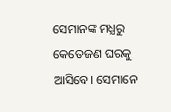ସେମାନଙ୍କ ମଧ୍ଯରୁ କେତେଜଣ ଘରକୁ ଆସିବେ। ସେମାନେ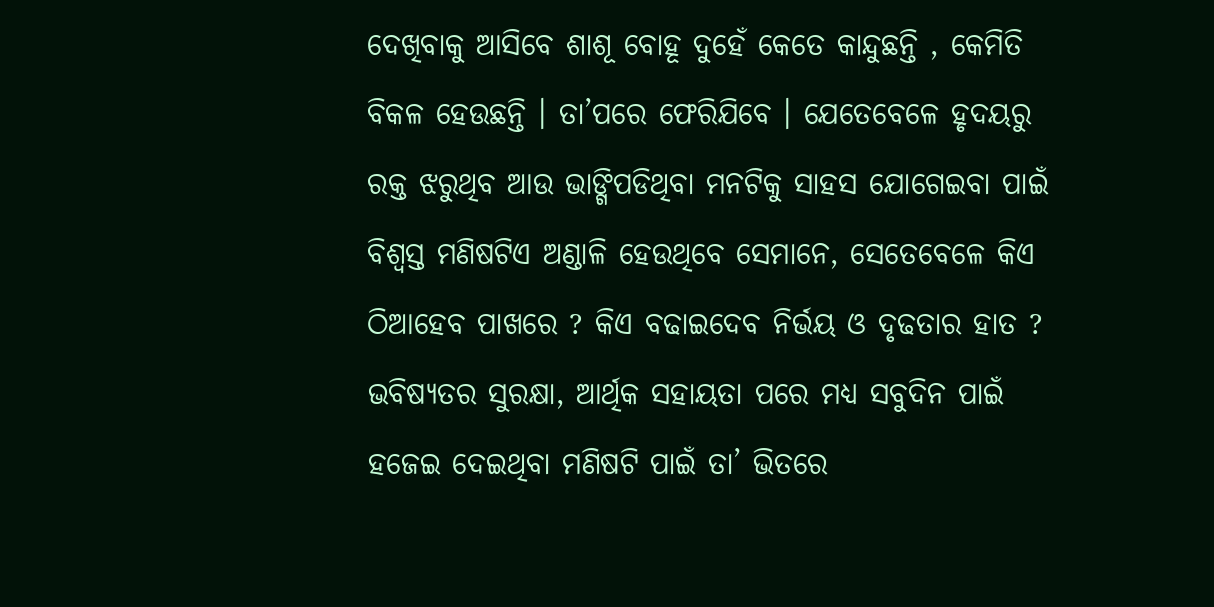ଦେଖିବାକୁ ଆସିବେ ଶାଶୂ ବୋହୂ ଦୁହେଁ କେତେ କାନ୍ଦୁଛନ୍ତି , କେମିତି ବିକଳ ହେଉଛନ୍ତି । ତା’ପରେ ଫେରିଯିବେ । ଯେତେବେଳେ ହୃଦୟରୁ ରକ୍ତ ଝରୁଥିବ ଆଉ ଭାଙ୍ଗିପଡିଥିବା ମନଟିକୁ ସାହସ ଯୋଗେଇବା ପାଇଁ ବିଶ୍ୱସ୍ତ ମଣିଷଟିଏ ଅଣ୍ଡାଳି ହେଉଥିବେ ସେମାନେ, ସେତେବେଳେ କିଏ ଠିଆହେବ ପାଖରେ ? କିଏ ବଢାଇଦେବ ନିର୍ଭୟ ଓ ଦୃଢତାର ହାତ ? ଭବିଷ୍ୟତର ସୁରକ୍ଷା, ଆର୍ଥିକ ସହାୟତା ପରେ ମଧ୍ଯ ସବୁଦିନ ପାଇଁ ହଜେଇ ଦେଇଥିବା ମଣିଷଟି ପାଇଁ ତା’ ଭିତରେ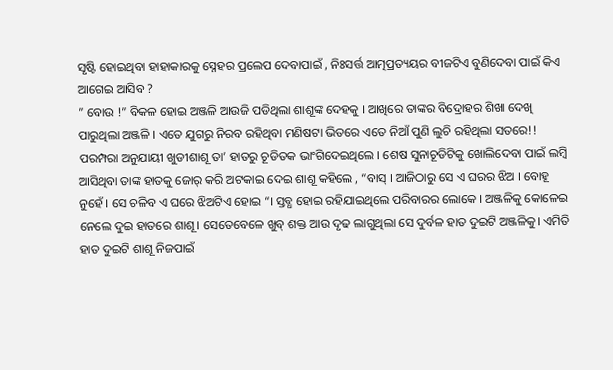ସୃଷ୍ଟି ହୋଇଥିବା ହାହାକାରକୁ ସ୍ନେହର ପ୍ରଲେପ ଦେବାପାଇଁ , ନିଃସର୍ତ୍ତ ଆତ୍ମପ୍ରତ୍ୟୟର ବୀଜଟିଏ ବୁଣିଦେବା ପାଇଁ କିଏ ଆଗେଇ ଆସିବ ?
” ବୋଉ !” ବିକଳ ହୋଇ ଅଞ୍ଜଳି ଆଉଜି ପଡିଥିଲା ଶାଶୂଙ୍କ ଦେହକୁ । ଆଖିରେ ତାଙ୍କର ବିଦ୍ରୋହର ଶିଖା ଦେଖି ପାରୁଥିଲା ଅଞ୍ଜଳି । ଏତେ ଯୁଗରୁ ନିରବ ରହିଥିବା ମଣିଷଟା ଭିତରେ ଏତେ ନିଆଁ ପୁଣି ଲୁଚି ରହିଥିଲା ସତରେ!! ପରମ୍ପରା ଅନୁଯାୟୀ ଖୁଡୀଶାଶୂ ତା’ ହାତରୁ ଚୂଡିତକ ଭାଂଗିଦେଇଥିଲେ । ଶେଷ ସୁନାଚୂଡିଟିକୁ ଖୋଲିଦେବା ପାଇଁ ଲମ୍ବି ଆସିଥିବା ତାଙ୍କ ହାତକୁ ଜୋର୍ କରି ଅଟକାଇ ଦେଇ ଶାଶୂ କହିଲେ , “ବାସ୍ । ଆଜିଠାରୁ ସେ ଏ ଘରର ଝିଅ । ବୋହୂ ନୁହେଁ । ସେ ଚଳିବ ଏ ଘରେ ଝିଅଟିଏ ହୋଇ “। ସ୍ତବ୍ଧ ହୋଇ ରହିଯାଇଥିଲେ ପରିବାରର ଲୋକେ । ଅଞ୍ଜଳିକୁ କୋଳେଇ ନେଲେ ଦୁଇ ହାତରେ ଶାଶୂ। ସେତେବେଳେ ଖୁବ୍ ଶକ୍ତ ଆଉ ଦୃଢ ଲାଗୁଥିଲା ସେ ଦୁର୍ବଳ ହାତ ଦୁଇଟି ଅଞ୍ଜଳିକୁ। ଏମିତି ହାତ ଦୁଇଟି ଶାଶୂ ନିଜପାଇଁ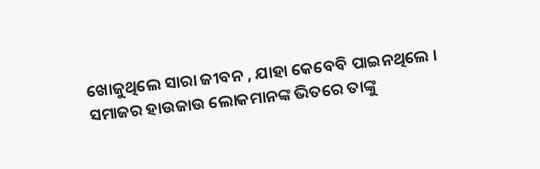ଖୋଜୁଥିଲେ ସାରା ଜୀବନ , ଯାହା କେବେବି ପାଇନଥିଲେ । ସମାଜର ହାଉଜାଉ ଲୋକମାନଙ୍କ ଭିତରେ ତାଙ୍କୁ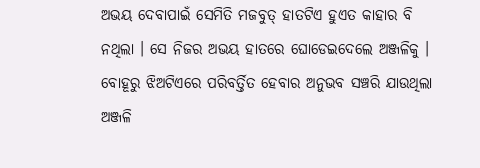ଅଭୟ ଦେବାପାଇଁ ସେମିତି ମଜବୁତ୍ ହାତଟିଏ ହୁଏତ କାହାର ବି ନଥିଲା । ସେ ନିଜର ଅଭୟ ହାତରେ ଘୋଡେଇଦେଲେ ଅଞ୍ଜଳିକୁ । ବୋହୂରୁ ଝିଅଟିଏରେ ପରିବର୍ତ୍ତିତ ହେବାର ଅନୁଭବ ସଞ୍ଚରି ଯାଉଥିଲା ଅଞ୍ଜଳି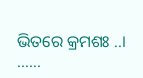ଭିତରେ କ୍ରମଶଃ ..।
……